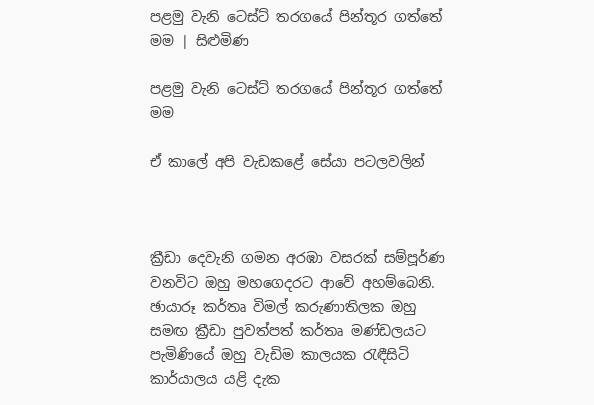පළමු වැනි ටෙස්ට් තරගයේ පින්තූර ගත්තේ මම | සිළුමිණ

පළමු වැනි ටෙස්ට් තරගයේ පින්තූර ගත්තේ මම

ඒ කාලේ අපි වැඩකළේ සේයා පටලවලින්



ක්‍රීඩා දෙවැනි ගමන අරඹා වසරක් සම්පූර්ණ වනවිට ඔහු මහගෙදරට ආවේ අහම්බෙනි. ඡායාරූ කර්තෘ විමල් කරුණාතිලක ඔහු සමඟ ක්‍රීඩා පුවත්පත් කර්තෘ මණ්ඩලයට පැමිණියේ ඔහු වැඩිම කාලයක රැඳීසිටි කාර්යාලය යළි දැක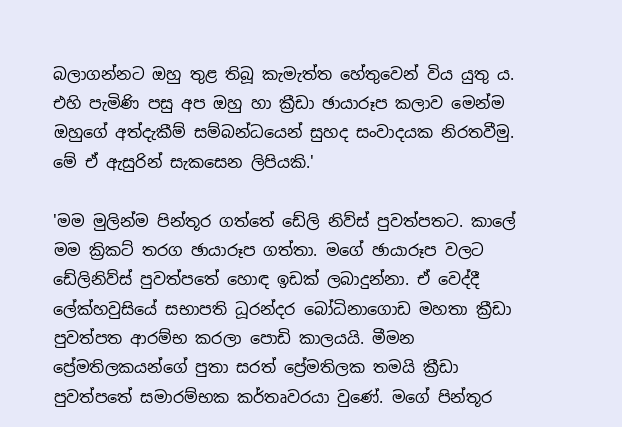බලාගන්නට ඔහු තුළ තිබූ කැමැත්ත හේතුවෙන් විය යුතු ය. එහි පැමිණි පසු අප ඔහු හා ක්‍රීඩා ඡායාරූප කලාව මෙන්ම ඔහුගේ අත්දැකීම් සම්බන්ධයෙන් සුහද සංවාදයක නිරතවීමු. මේ ඒ ඇසුරින් සැකසෙන ලිපියකි.'

'මම මුලින්ම පින්තූර ගත්තේ ඩේලි නිව්ස් පුවත්පතට. කාලේ මම ක්‍රිකට් තරග ඡායාරූප ගත්තා. මගේ ඡායාරූප වලට ඩේලිනිව්ස් පුවත්පතේ හොඳ ඉඩක් ලබාදුන්නා. ඒ වෙද්දී ලේක්හවුසියේ සභාපති ධූරන්දර බෝධිනාගොඩ මහතා ක්‍රීඩා පුවත්පත ආරම්භ කරලා පොඩි කාලයයි. මීමන ප්‍රේමතිලකයන්ගේ පුතා සරත් ප්‍රේමතිලක තමයි ක්‍රීඩා පුවත්පතේ සමාරම්භක කර්තෘවරයා වුණේ. මගේ පින්තූර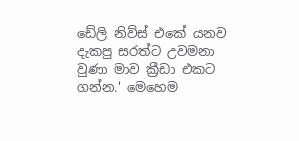ඩේලි නිව්ස් එකේ යනව දැකපු සරත්ට උවමනා වුණා මාව ක්‍රීඩා එකට ගන්න.' මෙහෙම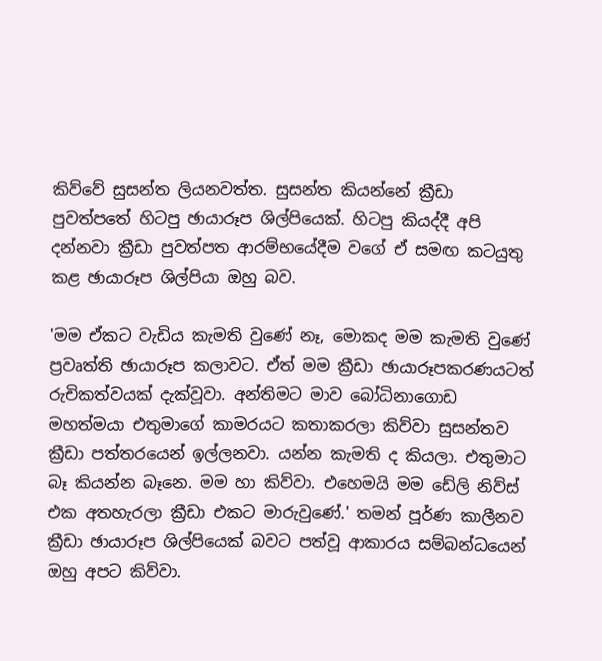කිව්වේ සුසන්ත ලියනවත්ත. සුසන්ත කියන්නේ ක්‍රීඩා පුවත්පතේ හිටපු ඡායාරූප ශිල්පියෙක්. හිටපු කියද්දී අපි දන්නවා ක්‍රීඩා පුවත්පත ආරම්භයේදීම වගේ ඒ සමඟ කටයුතු කළ ඡායාරූප ශිල්පියා ඔහු බව.

'මම ඒකට වැඩිය කැමති වුණේ නෑ, මොකද මම කැමති වුණේ ප්‍රවෘත්ති ඡායාරූප කලාවට. ඒත් මම ක්‍රීඩා ඡායාරූපකරණයටත් රුචිකත්වයක් දැක්වූවා. අන්තිමට මාව බෝධිනාගොඩ මහත්මයා එතුමාගේ කාමරයට කතාකරලා කිව්වා සුසන්තව ක්‍රීඩා පත්තරයෙන් ඉල්ලනවා. යන්න කැමති ද කියලා. එතුමාට බෑ කියන්න බෑනෙ. මම හා කිව්වා. එහෙමයි මම ඩේලි නිව්ස් එක අතහැරලා ක්‍රීඩා එකට මාරුවුණේ.' තමන් පූර්ණ කාලීනව ක්‍රීඩා ඡායාරූප ශිල්පියෙක් බවට පත්වූ ආකාරය සම්බන්ධයෙන් ඔහු අපට කිව්වා.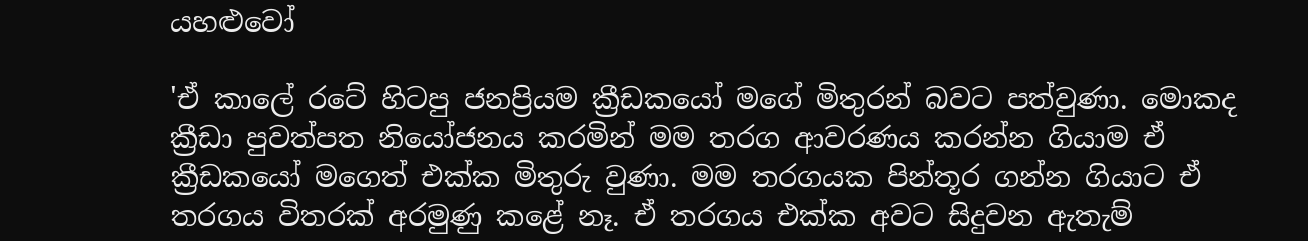යහළුවෝ

'ඒ කාලේ රටේ හිටපු ජනප්‍රියම ක්‍රීඩකයෝ මගේ මිතුරන් බවට පත්වුණා. මොකද ක්‍රීඩා පුවත්පත නියෝජනය කරමින් මම තරග ආවරණය කරන්න ගියාම ඒ ක්‍රීඩකයෝ මගෙත් එක්ක මිතුරු වුණා. මම තරගයක පින්තූර ගන්න ගියාට ඒ තරගය විතරක් අරමුණු කළේ නෑ. ඒ තරගය එක්ක අවට සිදුවන ඇතැම්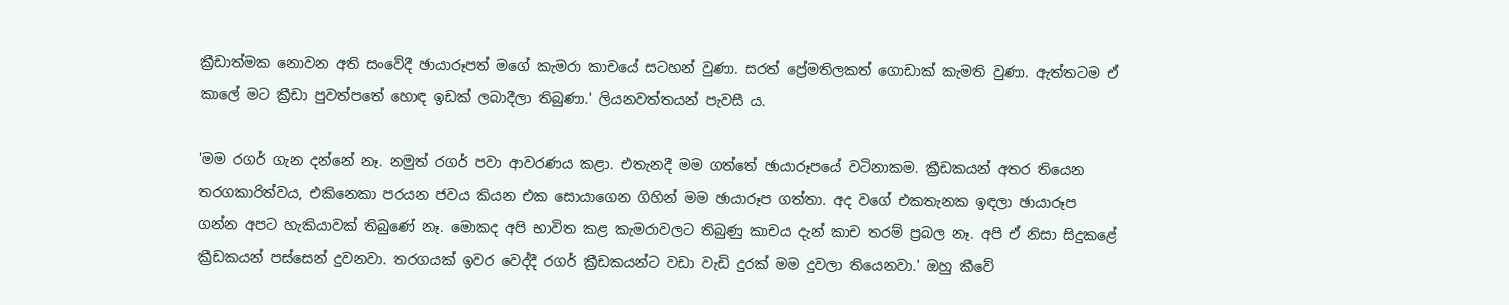ක්‍රීඩාත්මක නොවන අති සංවේදී ඡායාරූපත් මගේ කැමරා කාචයේ සටහන් වුණා. සරත් ප්‍රේමතිලකත් ගොඩාක් කැමති වුණා. ඇත්තටම ඒ කාලේ මට ක්‍රීඩා පුවත්පතේ හොඳ ඉඩක් ලබාදීලා තිබුණා.' ලියනවත්තයන් පැවසී ය.

'මම රගර් ගැන දන්නේ නෑ. නමුත් රගර් පවා ආවරණය කළා. එතැනදී මම ගත්තේ ඡායාරූපයේ වටිනාකම. ක්‍රීඩකයන් අතර තියෙන තරගකාරිත්වය, එකිනෙකා පරයන ජවය කියන එක සොයාගෙන ගිහින් මම ඡායාරූප ගත්තා. අද වගේ එකතැනක ඉඳලා ඡායාරූප ගන්න අපට හැකියාවක් තිබුණේ නෑ. මොකද අපි භාවිත කළ කැමරාවලට තිබුණු කාචය දැන් කාච තරම් ප්‍රබල නෑ. අපි ඒ නිසා සිදුකළේ ක්‍රීඩකයන් පස්සෙන් දුවනවා. තරගයක් ඉවර වෙද්දී රගර් ක්‍රීඩකයන්ට වඩා වැඩි දුරක් මම දුවලා තියෙනවා.' ඔහු කීවේ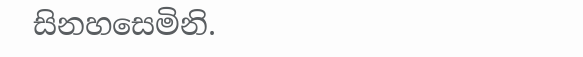සිනහසෙමිනි.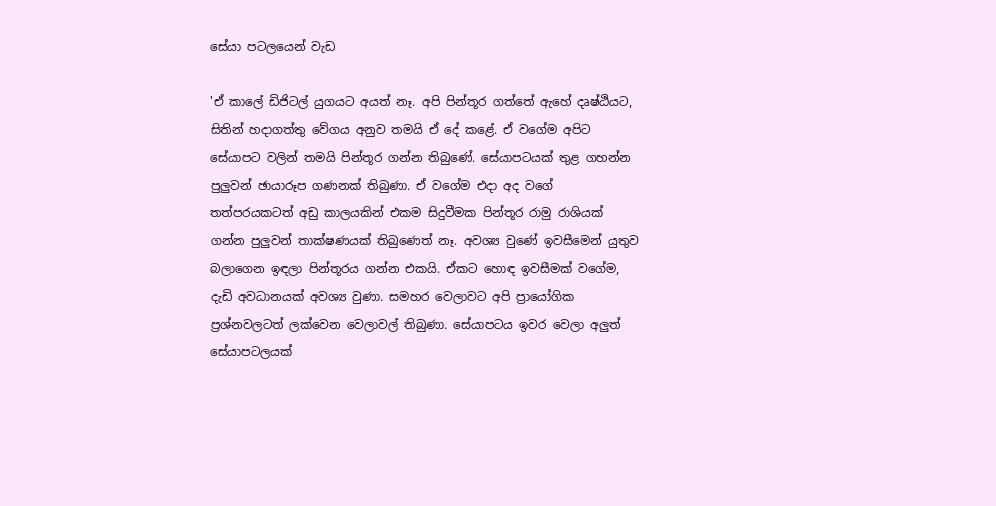සේයා පටලයෙන් වැඩ

'ඒ කාලේ ඩිජිටල් යුගයට අයත් නෑ. අපි පින්තූර ගත්තේ ඇහේ දෘෂ්ඨියට, සිතින් හදාගත්තු වේගය අනුව තමයි ඒ දේ කළේ. ඒ වගේම අපිට සේයාපට වලින් තමයි පින්තූර ගන්න තිබුණේ. සේයාපටයක් තුළ ගහන්න පුලුවන් ඡායාරූප ගණනක් තිබුණා. ඒ වගේම එදා අද වගේ තත්පරයකටත් අඩු කාලයකින් එකම සිදුවීමක පින්තූර රාමු රාශියක් ගන්න පුලුවන් තාක්ෂණයක් තිබුණෙත් නෑ. අවශ්‍ය වුණේ ඉවසීමෙන් යුතුව බලාගෙන ඉඳලා පින්තූරය ගන්න එකයි. ඒකට හොඳ ඉවසීමක් වගේම, දැඩි අවධානයක් අවශ්‍ය වුණා. සමහර වෙලාවට අපි ප්‍රායෝගික ප්‍රශ්නවලටත් ලක්වෙන වෙලාවල් තිබුණා. සේයාපටය ඉවර වෙලා අලුත් සේයාපටලයක්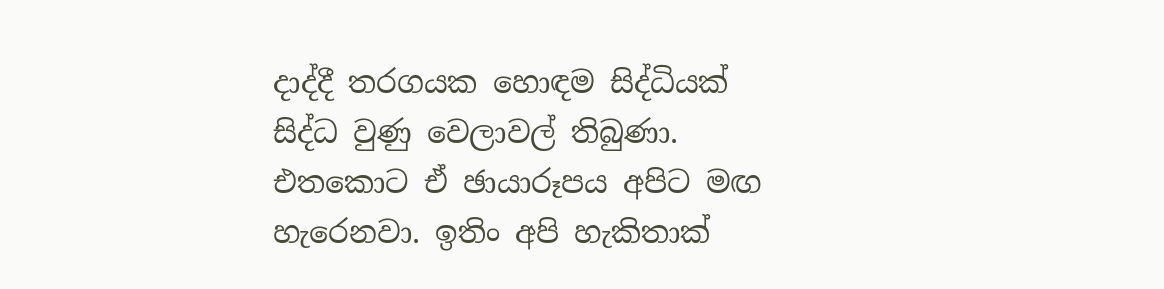දාද්දී තරගයක හොඳම සිද්ධියක් සිද්ධ වුණු වෙලාවල් තිබුණා. එතකොට ඒ ඡායාරූපය අපිට මඟ හැරෙනවා. ඉතිං අපි හැකිතාක්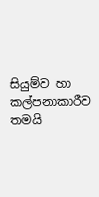සියුම්ව හා කල්පනාකාරීව තමයි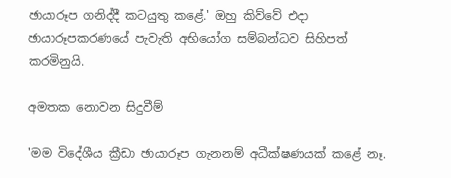ඡායාරූප ගනිද්දී කටයුතු කළේ.' ඔහු කිව්වේ එදා ඡායාරූපකරණයේ පැවැති අභියෝග සම්බන්ධව සිහිපත් කරමිනුයි.

අමතක නොවන සිදුවීම්

'මම විදේශීය ක්‍රීඩා ඡායාරූප ගැනනම් අධීක්ෂණයක් කළේ නෑ.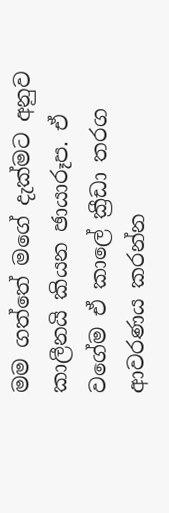මම ගත්තේ මගේ දැක්මට අනුව කාලීනයි කියන ඡායාරූප. ඒ වගේම ඒ කාලේ ක්‍රීඩා තරග ආවරණය කරන්න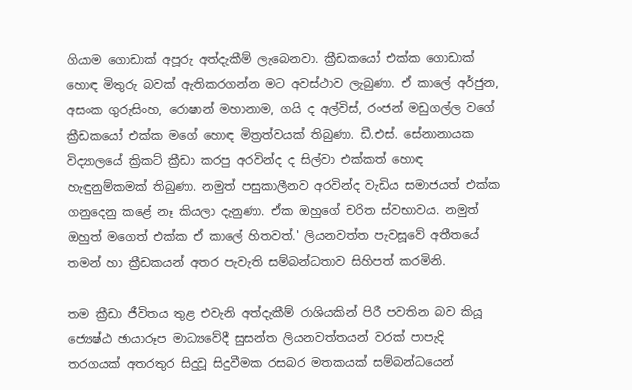ගියාම ගොඩාක් අපූරු අත්දැකීම් ලැබෙනවා. ක්‍රීඩකයෝ එක්ක ගොඩාක් හොඳ මිතුරු බවක් ඇතිකරගන්න මට අවස්ථාව ලැබුණා. ඒ කාලේ අර්ජුන, අසංක ගුරුසිංහ, රොෂාන් මහානාම, ගයි ද අල්විස්, රංජන් මඩුගල්ල වගේ ක්‍රීඩකයෝ එක්ක මගේ හොඳ මිත්‍රත්වයක් තිබුණා. ඩී.එස්. සේනානායක විද්‍යාලයේ ක්‍රිකට් ක්‍රීඩා කරපු අරවින්ද ද සිල්වා එක්කත් හොඳ හැඳුනුම්කමක් තිබුණා. නමුත් පසුකාලීනව අරවින්ද වැඩිය සමාජයත් එක්ක ගනුදෙනු කළේ නෑ කියලා දැනුණා. ඒක ඔහුගේ චරිත ස්වභාවය. නමුත් ඔහුත් මගෙත් එක්ක ඒ කාලේ හිතවත්.' ලියනවත්ත පැවසූවේ අතීතයේ තමන් හා ක්‍රීඩකයන් අතර පැවැති සම්බන්ධතාව සිහිපත් කරමිනි.

තම ක්‍රීඩා ජීවිතය තුළ එවැනි අත්දැකීම් රාශියකින් පිරී පවතින බව කියූ ජ්‍යෙෂ්ඨ ඡායාරූප මාධ්‍යවේදී සුසන්ත ලියනවත්තයන් වරක් පාපැදි තරගයක් අතරතුර සිදුවූ සිදුවීමක රසබර මතකයක් සම්බන්ධයෙන්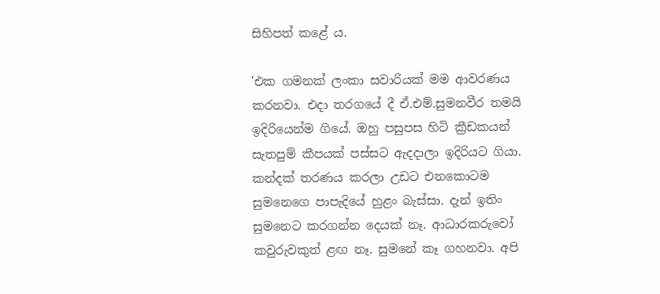සිහිපත් කළේ ය.

'එක ගමනක් ලංකා සවාරියක් මම ආවරණය කරනවා. එදා තරගයේ දී ඒ.එම්.සුමනවීර තමයි ඉදිරියෙන්ම ගියේ. ඔහු පසුපස හිටි ක්‍රීඩකයන් සැතපුම් කීපයක් පස්සට ඇදදාලා ඉදිරියට ගියා. කන්දක් තරණය කරලා උඩට එනකොටම සුමනෙගෙ පාපැදියේ හුළං බැස්සා. දැන් ඉතිං සුමනෙට කරගන්න දෙයක් නෑ. ආධාරකරුවෝ කවුරුවකුත් ළඟ නෑ. සුමනේ කෑ ගහනවා. අපි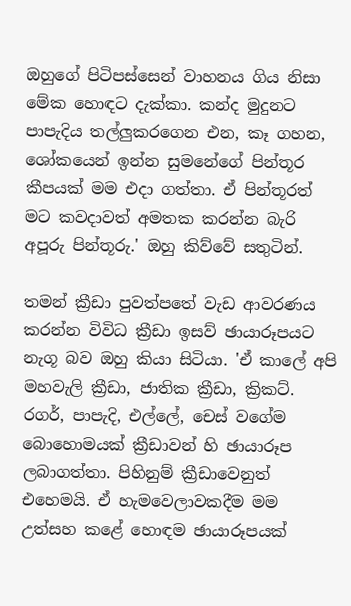ඔහුගේ පිටිපස්සෙන් වාහනය ගිය නිසා මේක හොඳට දැක්කා. කන්ද මුදුනට පාපැදිය තල්ලුකරගෙන එන, කෑ ගහන, ශෝකයෙන් ඉන්න සුමනේගේ පින්තූර කීපයක් මම එදා ගත්තා. ඒ පින්තූරත් මට කවදාවත් අමතක කරන්න බැරි අපූරු පින්තූරු.' ඔහු කිව්වේ සතුටින්.

තමන් ක්‍රීඩා පුවත්පතේ වැඩ ආවරණය කරන්න විවිධ ක්‍රීඩා ඉසව් ඡායාරූපයට නැගූ බව ඔහු කියා සිටියා. 'ඒ කාලේ අපි මහවැලි ක්‍රීඩා, ජාතික ක්‍රීඩා, ක්‍රිකට්. රගර්, පාපැදි, එල්ලේ, චෙස් වගේම බොහොමයක් ක්‍රීඩාවන් හි ඡායාරූප ලබාගත්තා. පිහිනුම් ක්‍රීඩාවෙනුත් එහෙමයි. ඒ හැමවෙලාවකදීම මම උත්සහ කළේ හොඳම ඡායාරූපයක්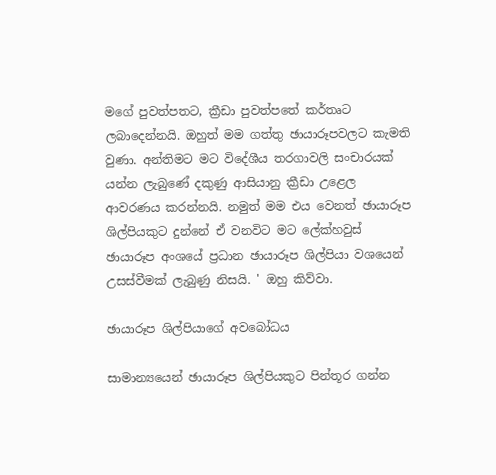මගේ පුවත්පතට, ක්‍රීඩා පුවත්පතේ කර්තෘට ලබාදෙන්නයි. ඔහුත් මම ගත්තු ඡායාරූපවලට කැමති වුණා. අන්තිමට මට විදේශීය තරගාවලි සංචාරයක් යන්න ලැබුණේ දකුණු ආසියානු ක්‍රීඩා උළෙල ආවරණය කරන්නයි. නමුත් මම එය වෙනත් ඡායාරූප ශිල්පියකුට දුන්නේ ඒ වනවිට මට ලේක්හවුස් ඡායාරූප අංශයේ ප්‍රධාන ඡායාරූප ශිල්පියා වශයෙන් උසස්වීමක් ලැබුණු නිසයි. ' ඔහු කිව්වා.

ඡායාරූප ශිල්පියාගේ අවබෝධය

සාමාන්‍යයෙන් ඡායාරූප ශිල්පියකුට පින්තූර ගන්න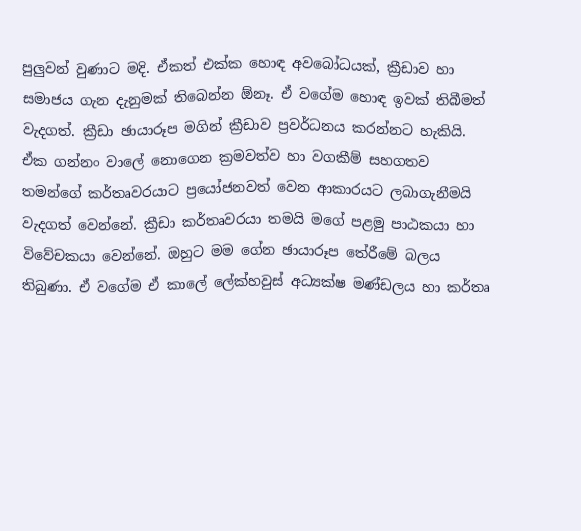පුලුවන් වුණාට මදි. ඒකත් එක්ක හොඳ අවබෝධයක්, ක්‍රීඩාව හා සමාජය ගැන දැනුමක් තිබෙන්න ඕනෑ. ඒ වගේම හොඳ ඉවක් තිබීමත් වැදගත්. ක්‍රීඩා ඡායාරූප මගින් ක්‍රීඩාව ප්‍රවර්ධනය කරන්නට හැකියි. ඒක ගන්නං වාලේ නොගෙන ක්‍රමවත්ව හා වගකීම් සහගතව තමන්ගේ කර්තෘවරයාට ප්‍රයෝජනවත් වෙන ආකාරයට ලබාගැනීමයි වැදගත් වෙන්නේ. ක්‍රීඩා කර්තෘවරයා තමයි මගේ පළමු පාඨකයා හා විවේචකයා වෙන්නේ. ඔහුට මම ගේන ඡායාරූප තේරීමේ බලය තිබුණා. ඒ වගේම ඒ කාලේ ලේක්හවුස් අධ්‍යක්ෂ මණ්ඩලය හා කර්තෘ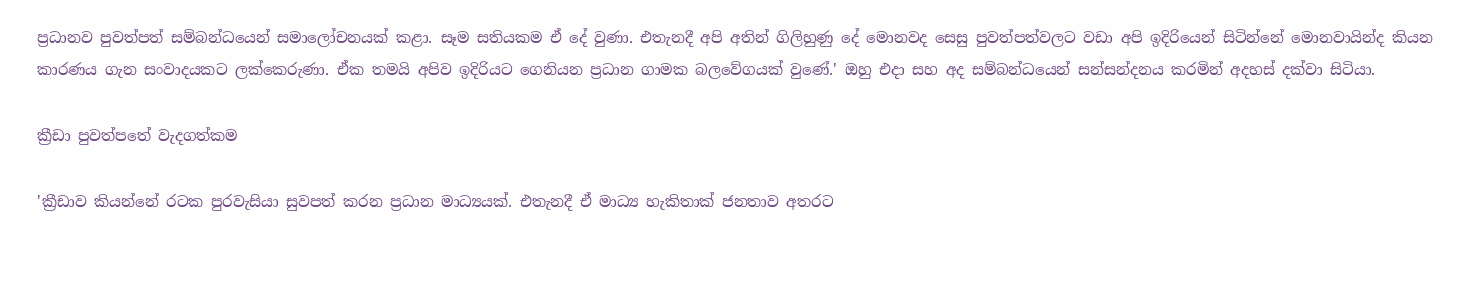ප්‍රධානව පුවත්පත් සම්බන්ධයෙන් සමාලෝචනයක් කළා. සෑම සතියකම ඒ දේ වුණා. එතැනදී අපි අතින් ගිලිහුණු දේ මොනවද සෙසු පුවත්පත්වලට වඩා අපි ඉදිරියෙන් සිටින්නේ මොනවායින්ද කියන කාරණය ගැන සංවාදයකට ලක්කෙරුණා. ඒක තමයි අපිව ඉදිරියට ගෙනියන ප්‍රධාන ගාමක බලවේගයක් වුණේ.' ඔහු එදා සහ අද සම්බන්ධයෙන් සන්සන්දනය කරමින් අදහස් දක්වා සිටියා.

ක්‍රීඩා පුවත්පතේ වැදගත්කම

'ක්‍රීඩාව කියන්නේ රටක පුරවැසියා සුවපත් කරන ප්‍රධාන මාධ්‍යයක්. එතැනදී ඒ මාධ්‍ය හැකිතාක් ජනතාව අතරට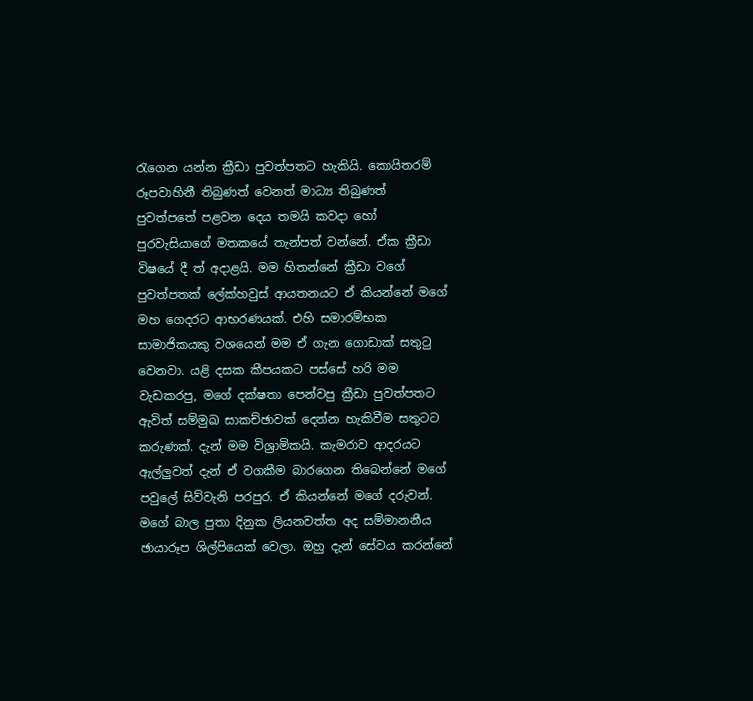රැගෙන යන්න ක්‍රීඩා පුවත්පතට හැකියි. කොයිතරම් රූපවාහිනී තිබුණත් වෙනත් මාධ්‍ය තිබුණත් පුවත්පතේ පළවන දෙය තමයි කවදා හෝ පුරවැසියාගේ මතකයේ තැන්පත් වන්නේ. ඒක ක්‍රීඩා විෂයේ දී ත් අදාළයි. මම හිතන්නේ ක්‍රීඩා වගේ පුවත්පතක් ලේක්හවුස් ආයතනයට ඒ කියන්නේ මගේ මහ ගෙදරට ආභරණයක්. එහි සමාරම්භක සාමාජිකයකු වශයෙන් මම ඒ ගැන ගොඩාක් සතුටු වෙනවා. යළි දසක කීපයකට පස්සේ හරි මම වැඩකරපු, මගේ දක්ෂතා පෙන්වපු ක්‍රීඩා පුවත්පතට ඇවිත් සම්මුඛ සාකච්ඡාවක් දෙන්න හැකිවීම සතුටට කරුණක්. දැන් මම විශ්‍රාමිකයි. කැමරාව ආදරයට ඇල්ලුවත් දැන් ඒ වගකීම බාරගෙන තිබෙන්නේ මගේ පවුලේ සිව්වැනි පරපුර. ඒ කියන්නේ මගේ දරුවන්. මගේ බාල පුතා දිනුක ලියනවත්ත අද සම්මානනීය ඡායාරූප ශිල්පියෙක් වෙලා. ඔහු දැන් සේවය කරන්නේ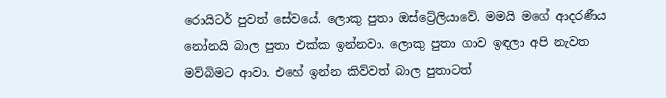රොයිටර් පුවත් සේවයේ. ලොකු පුතා ඔස්ට්‍රේලියාවේ. මමයි මගේ ආදරණීය නෝනයි බාල පුතා එක්ක ඉන්නවා. ලොකු පුතා ගාව ඉඳලා අපි නැවත මව්බිමට ආවා. එහේ ඉන්න කිව්වත් බාල පුතාටත්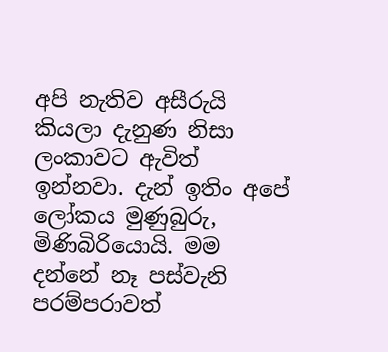අපි නැතිව අසීරුයි කියලා දැනුණ නිසා ලංකාවට ඇවිත් ඉන්නවා. දැන් ඉතිං අපේ ලෝකය මුණුබුරු, මිණිබිරියොයි. මම දන්නේ නෑ පස්වැනි පරම්පරාවත්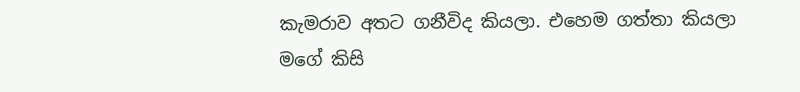කැමරාව අතට ගනීවිද කියලා. එහෙම ගත්තා කියලා මගේ කිසි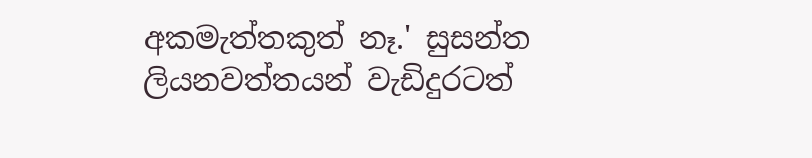අකමැත්තකුත් නෑ.' සුසන්ත ලියනවත්තයන් වැඩිදුරටත්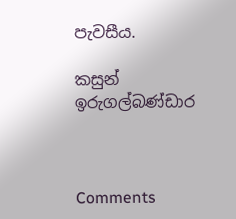පැවසීය.

කසුන් ඉරුගල්බණ්ඩාර



Comments